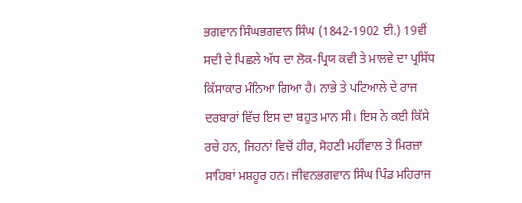ਭਗਵਾਨ ਸਿੰਘਭਗਵਾਨ ਸਿੰਘ (1842-1902 ਈ.) 19ਵੀਂ ਸਦੀ ਦੇ ਪਿਛਲੇ ਅੱਧ ਦਾ ਲੋਕ-ਪ੍ਰਿਯ ਕਵੀ ਤੇ ਮਾਲਵੇ ਦਾ ਪ੍ਰਸਿੱਧ ਕਿੱਸਾਕਾਰ ਮੰਨਿਆ ਗਿਆ ਹੈ। ਨਾਭੇ ਤੇ ਪਟਿਆਲੇ ਦੇ ਰਾਜ ਦਰਬਾਰਾਂ ਵਿੱਚ ਇਸ ਦਾ ਬਹੁਤ ਮਾਨ ਸੀ। ਇਸ ਨੇ ਕਈ ਕਿੱਸੇ ਰਚੇ ਹਨ, ਜਿਹਨਾਂ ਵਿਚੋਂ ਹੀਰ, ਸੋਹਣੀ ਮਹੀਂਵਾਲ ਤੇ ਮਿਰਜ਼ਾ ਸਾਹਿਬਾਂ ਮਸ਼ਹੂਰ ਹਨ। ਜੀਵਨਭਗਵਾਨ ਸਿੰਘ ਪਿੰਡ ਮਹਿਰਾਜ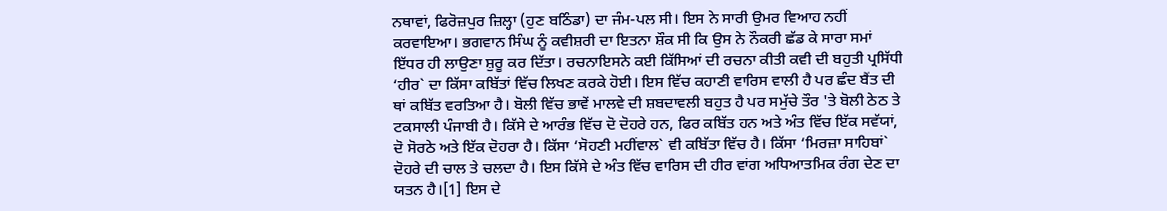ਨਥਾਵਾਂ, ਫਿਰੋਜ਼ਪੁਰ ਜ਼ਿਲ੍ਹਾ (ਹੁਣ ਬਠਿੰਡਾ) ਦਾ ਜੰਮ-ਪਲ ਸੀ। ਇਸ ਨੇ ਸਾਰੀ ਉਮਰ ਵਿਆਹ ਨਹੀਂ ਕਰਵਾਇਆ। ਭਗਵਾਨ ਸਿੰਘ ਨੂੰ ਕਵੀਸ਼ਰੀ ਦਾ ਇਤਨਾ ਸ਼ੌਕ ਸੀ ਕਿ ਉਸ ਨੇ ਨੌਕਰੀ ਛੱਡ ਕੇ ਸਾਰਾ ਸਮਾਂ ਇੱਧਰ ਹੀ ਲਾਉਣਾ ਸ਼ੁਰੂ ਕਰ ਦਿੱਤਾ। ਰਚਨਾਇਸਨੇ ਕਈ ਕਿੱਸਿਆਂ ਦੀ ਰਚਨਾ ਕੀਤੀ ਕਵੀ ਦੀ ਬਹੁਤੀ ਪ੍ਰਸਿੱਧੀ ‘ਹੀਰ` ਦਾ ਕਿੱਸਾ ਕਬਿੱਤਾਂ ਵਿੱਚ ਲਿਖਣ ਕਰਕੇ ਹੋਈ। ਇਸ ਵਿੱਚ ਕਹਾਣੀ ਵਾਰਿਸ ਵਾਲੀ ਹੈ ਪਰ ਛੰਦ ਬੈਂਤ ਦੀ ਥਾਂ ਕਬਿੱਤ ਵਰਤਿਆ ਹੈ। ਬੋਲੀ ਵਿੱਚ ਭਾਵੇਂ ਮਾਲਵੇ ਦੀ ਸ਼ਬਦਾਵਲੀ ਬਹੁਤ ਹੈ ਪਰ ਸਮੁੱਚੇ ਤੌਰ 'ਤੇ ਬੋਲੀ ਠੇਠ ਤੇ ਟਕਸਾਲੀ ਪੰਜਾਬੀ ਹੈ। ਕਿੱਸੇ ਦੇ ਆਰੰਭ ਵਿੱਚ ਦੋ ਦੋਹਰੇ ਹਨ, ਫਿਰ ਕਬਿੱਤ ਹਨ ਅਤੇ ਅੰਤ ਵਿੱਚ ਇੱਕ ਸਵੱਯਾਂ, ਦੋ ਸੋਰਠੇ ਅਤੇ ਇੱਕ ਦੋਹਰਾ ਹੈ। ਕਿੱਸਾ ‘ਸੋਹਣੀ ਮਹੀਂਵਾਲ` ਵੀ ਕਬਿੱਤਾ ਵਿੱਚ ਹੈ। ਕਿੱਸਾ ‘ਮਿਰਜ਼ਾ ਸਾਹਿਬਾਂ` ਦੋਹਰੇ ਦੀ ਚਾਲ ਤੇ ਚਲਦਾ ਹੈ। ਇਸ ਕਿੱਸੇ ਦੇ ਅੰਤ ਵਿੱਚ ਵਾਰਿਸ ਦੀ ਹੀਰ ਵਾਂਗ ਅਧਿਆਤਮਿਕ ਰੰਗ ਦੇਣ ਦਾ ਯਤਨ ਹੈ।[1] ਇਸ ਦੇ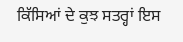ਕਿੱਸਿਆਂ ਦੇ ਕੁਝ ਸਤਰ੍ਹਾਂ ਇਸ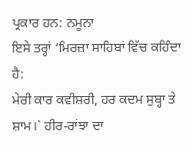ਪ੍ਰਕਾਰ ਹਨ: ਨਮੂਨਾ
ਇਸੇ ਤਰ੍ਹਾਂ ‘ਮਿਰਜ਼ਾ ਸਾਹਿਬਾਂ ਵਿੱਚ ਕਹਿੰਦਾ ਹੈ:
ਮੇਰੀ ਕਾਰ ਕਵੀਸ਼ਰੀ, ਹਰ ਕਦਮ ਸੁਬ੍ਹਾ ਤੇ ਸ਼ਾਮ।` ਹੀਰ-ਰਾਂਝਾ ਦਾ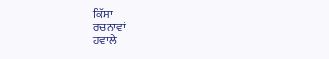ਕਿੱਸਾ
ਰਚਨਾਵਾਂ
ਹਵਾਲੇ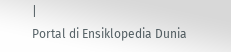|
Portal di Ensiklopedia Dunia